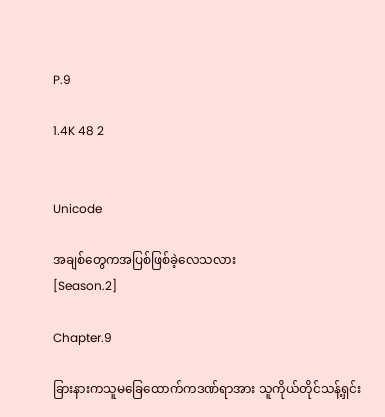P.9

1.4K 48 2


Unicode

အချစ်တွေကအပြစ်ဖြစ်ခဲ့လေသလား
[Season.2]

Chapter.9

ခြားနားကသူမခြေထောက်ကဒဏ်ရာအား သူကိုယ်တိုင်သန့်ရှင်း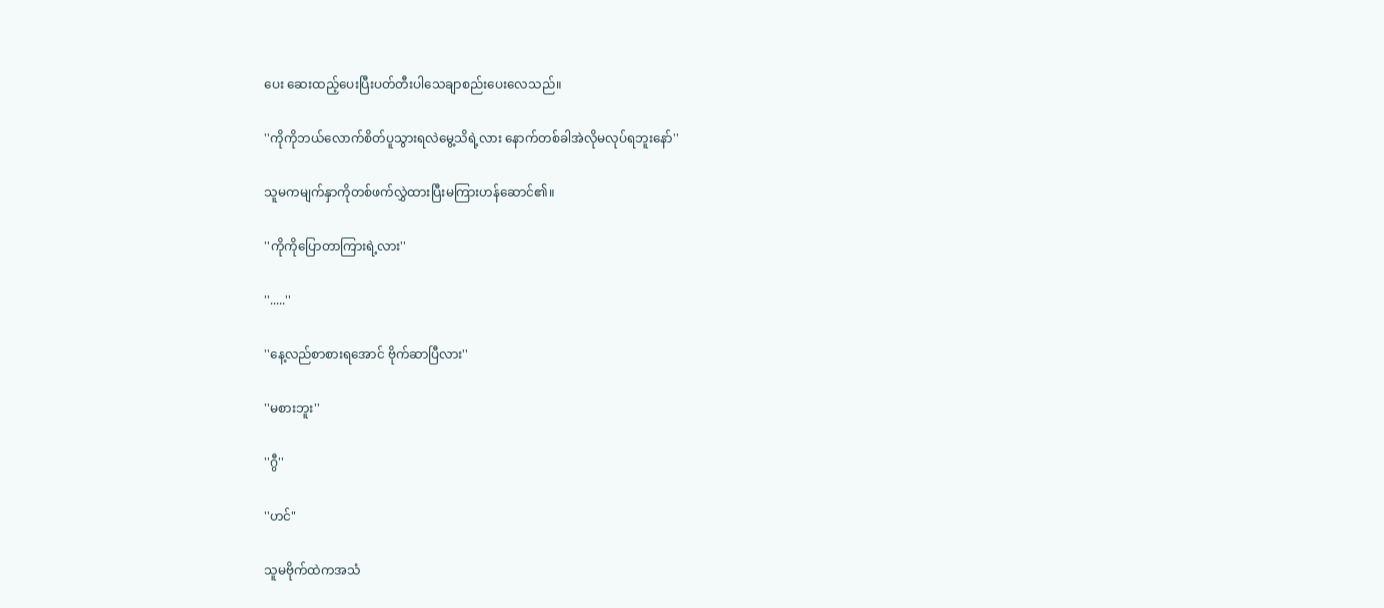ပေး ဆေးထည့်ပေးပြီးပတ်တီးပါသေချာစည်းပေးလေသည်။

''ကိုကိုဘယ်လောက်စိတ်ပူသွားရလဲမွေ့သိရဲ့လား နောက်တစ်ခါအဲလိုမလုပ်ရဘူးနော်''

သူမကမျက်နှာကိုတစ်ဖက်လွှဲထားပြီးမကြားဟန်ဆောင်၏။

''ကိုကိုပြောတာကြားရဲ့လား''

''.....''

''နေ့လည်စာစားရအောင် ဗိုက်ဆာပြီလား''

''မစားဘူး''

''ဂွီ''

''ဟင်"

သူမဗိုက်ထဲကအသံ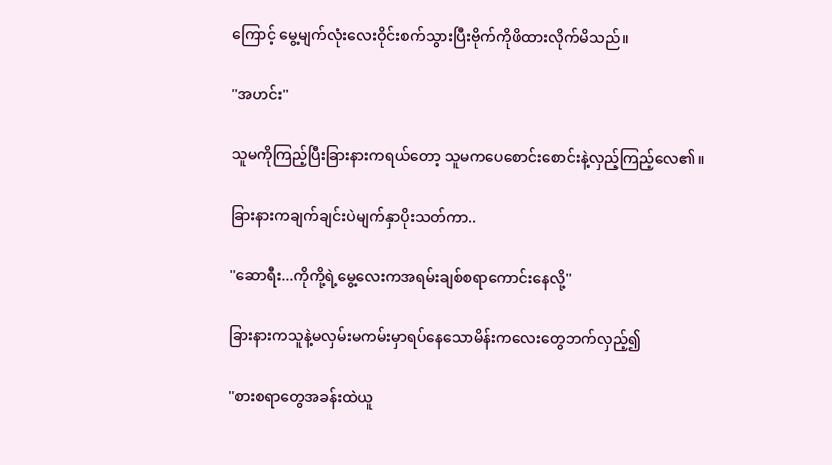ကြောင့် မွေ့မျက်လုံးလေးဝိုင်းစက်သွားပြီးဗိုက်ကိုဖိထားလိုက်မိသည်။

''အဟင်း''

သူမကိုကြည့်ပြီးခြားနားကရယ်တော့ သူမကပေစောင်းစောင်းနဲ့လှည့်ကြည့်လေ၏။

ခြားနားကချက်ချင်းပဲမျက်နှာပိုးသတ်ကာ..

''ဆောရီး...ကိုကို့ရဲ့မွေ့လေးကအရမ်းချစ်စရာကောင်းနေလို့''

ခြားနားကသူနဲ့မလှမ်းမကမ်းမှာရပ်နေသောမိန်းကလေးတွေဘက်လှည့်၍

''စားစရာတွေအခန်းထဲယူ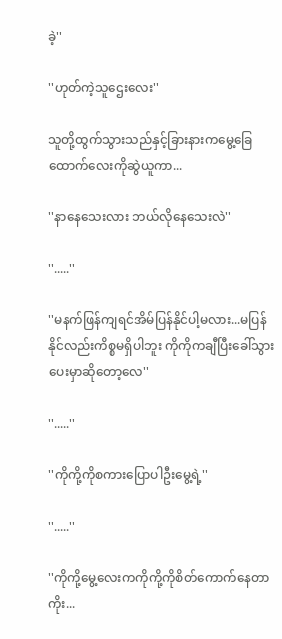ခဲ့''

''ဟုတ်ကဲ့သူဌေးလေး''

သူတို့ထွက်သွားသည်နှင့်ခြားနားကမွေ့ခြေထောက်လေးကိုဆွဲယူကာ...

''နာနေသေးလား ဘယ်လိုနေသေးလဲ''

''.....''

''မနက်ဖြန်ကျရင်အိမ်ပြန်နိုင်ပါ့မလား...မပြန်နိုင်လည်းကိစ္စမရှိပါဘူး ကိုကိုကချီပြီးခေါ်သွားပေးမှာဆိုတော့လေ''

''.....''

''ကိုကို့ကိုစကားပြောပါဦးမွေ့ရဲ့''

''.....''

''ကိုကို့မွေ့လေးကကိုကို့ကိုစိတ်ကောက်နေတာကိုး...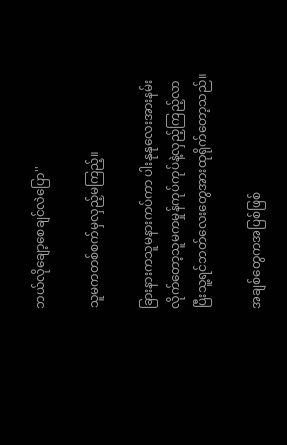ဘယ်လိုချော့စေချင်လဲပြော''

သူမကတစ်စက်မှလှည့်မကြည့်။

ခြားနားကသူမနားကပ်ကာ ပါးနုနုလေးအားနမ်းလိုက်တော့သူမကမှုန်ကုပ်ကုပ်နဲ့လှည့်ကြည့်လာပြီးသူ့ရင်ဘတ်လေးတွေအားထုရိုက်တော့သည်။

အချစ်တွေကအပြစ်ဖြစ်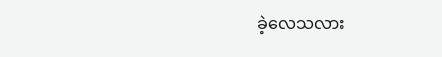ခဲ့လေသလား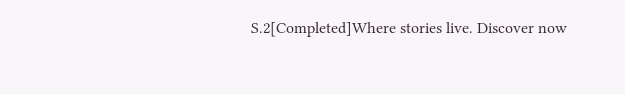S.2[Completed]Where stories live. Discover now